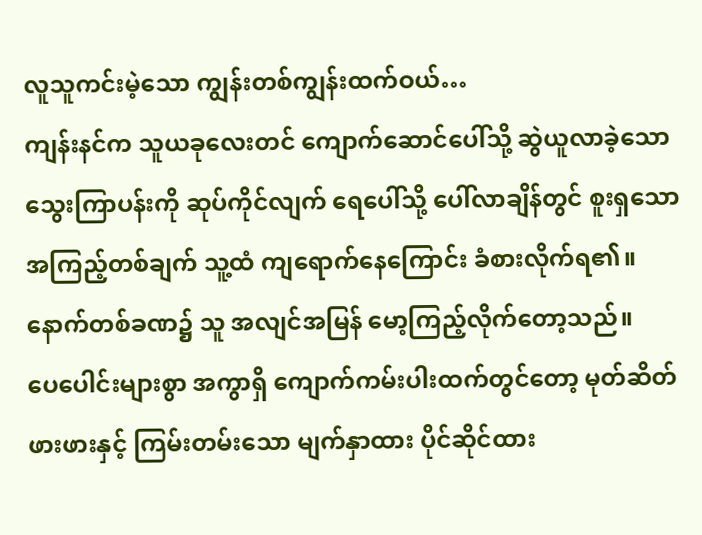လူသူကင်းမဲ့သော ကျွန်းတစ်ကျွန်းထက်ဝယ်…
ကျန်းနင်က သူယခုလေးတင် ကျောက်ဆောင်ပေါ်သို့ ဆွဲယူလာခဲ့သော သွေးကြာပန်းကို ဆုပ်ကိုင်လျက် ရေပေါ်သို့ ပေါ်လာချိန်တွင် စူးရှသော အကြည့်တစ်ချက် သူ့ထံ ကျရောက်နေကြောင်း ခံစားလိုက်ရ၏။
နောက်တစ်ခဏ၌ သူ အလျင်အမြန် မော့ကြည့်လိုက်တော့သည်။
ပေပေါင်းများစွာ အကွာရှိ ကျောက်ကမ်းပါးထက်တွင်တော့ မုတ်ဆိတ်ဖားဖားနှင့် ကြမ်းတမ်းသော မျက်နှာထား ပိုင်ဆိုင်ထား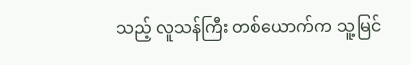သည့် လူသန်ကြီး တစ်ယောက်က သူ့မြင်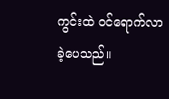ကွင်းထဲ ဝင်ရောက်လာခဲ့ပေသည်။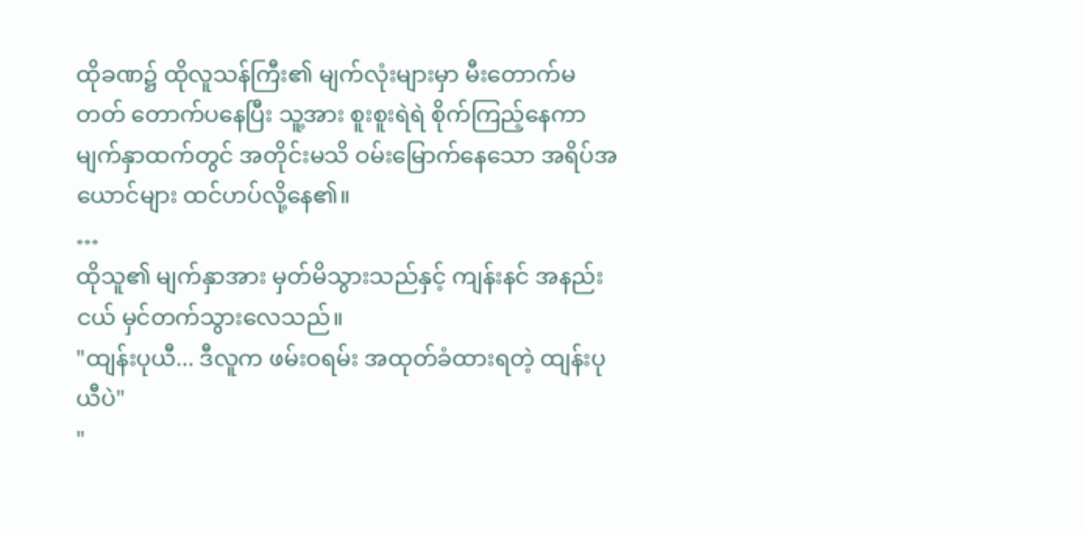ထိုခဏ၌ ထိုလူသန်ကြီး၏ မျက်လုံးများမှာ မီးတောက်မတတ် တောက်ပနေပြီး သူ့အား စူးစူးရဲရဲ စိုက်ကြည့်နေကာ မျက်နှာထက်တွင် အတိုင်းမသိ ဝမ်းမြောက်နေသော အရိပ်အယောင်များ ထင်ဟပ်လို့နေ၏။
…
ထိုသူ၏ မျက်နှာအား မှတ်မိသွားသည်နှင့် ကျန်းနင် အနည်းငယ် မှင်တက်သွားလေသည်။
"ထျန်းပုယီ... ဒီလူက ဖမ်းဝရမ်း အထုတ်ခံထားရတဲ့ ထျန်းပုယီပဲ"
"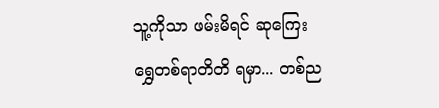သူ့ကိုသာ ဖမ်းမိရင် ဆုကြေး ရွှေတစ်ရာတိတိ ရမှာ... တစ်ည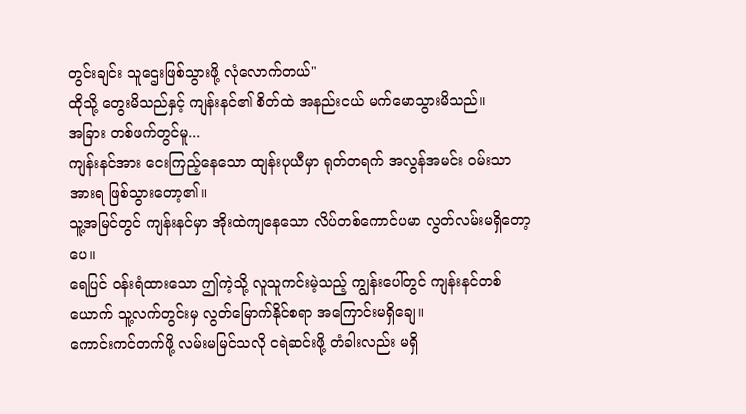တွင်းချင်း သူဌေးဖြစ်သွားဖို့ လုံလောက်တယ်"
ထိုသို့ တွေးမိသည်နှင့် ကျန်းနင်၏ စိတ်ထဲ အနည်းငယ် မက်မောသွားမိသည်။
အခြား တစ်ဖက်တွင်မူ...
ကျန်းနင်အား ငေးကြည့်နေသော ထျန်းပုယီမှာ ရုတ်တရက် အလွန်အမင်း ဝမ်းသာအားရ ဖြစ်သွားတော့၏။
သူ့အမြင်တွင် ကျန်းနင်မှာ အိုးထဲကျနေသော လိပ်တစ်ကောင်ပမာ လွတ်လမ်းမရှိတော့ပေ။
ရေပြင် ဝန်းရံထားသော ဤကဲ့သို့ လူသူကင်းမဲ့သည့် ကျွန်းပေါ်တွင် ကျန်းနင်တစ်ယောက် သူ့လက်တွင်းမှ လွတ်မြောက်နိုင်စရာ အကြောင်းမရှိချေ။
ကောင်းကင်တက်ဖို့ လမ်းမမြင်သလို ငရဲဆင်းဖို့ တံခါးလည်း မရှိ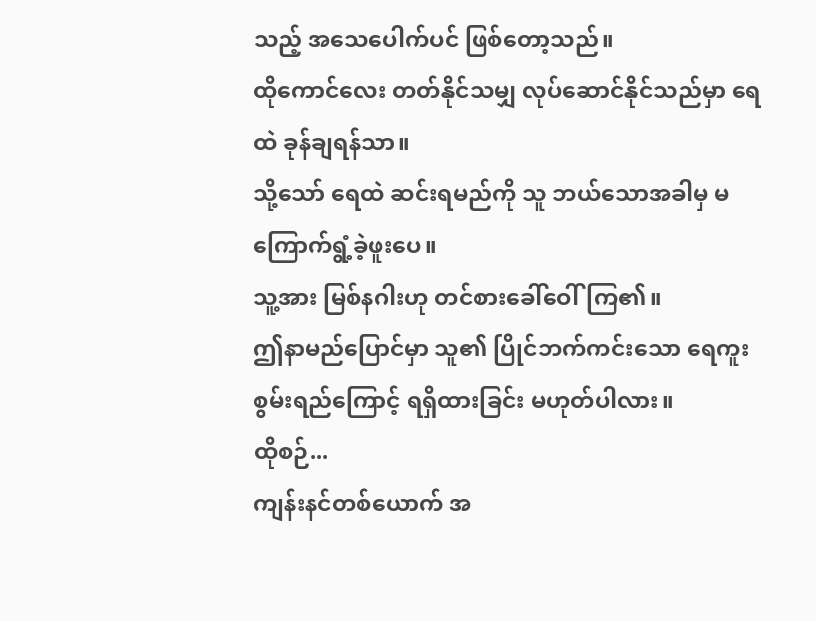သည့် အသေပေါက်ပင် ဖြစ်တော့သည်။
ထိုကောင်လေး တတ်နိုင်သမျှ လုပ်ဆောင်နိုင်သည်မှာ ရေထဲ ခုန်ချရန်သာ။
သို့သော် ရေထဲ ဆင်းရမည်ကို သူ ဘယ်သောအခါမှ မကြောက်ရွံ့ခဲ့ဖူးပေ။
သူ့အား မြစ်နဂါးဟု တင်စားခေါ်ဝေါ်ကြ၏။
ဤနာမည်ပြောင်မှာ သူ၏ ပြိုင်ဘက်ကင်းသော ရေကူးစွမ်းရည်ကြောင့် ရရှိထားခြင်း မဟုတ်ပါလား။
ထိုစဉ်...
ကျန်းနင်တစ်ယောက် အ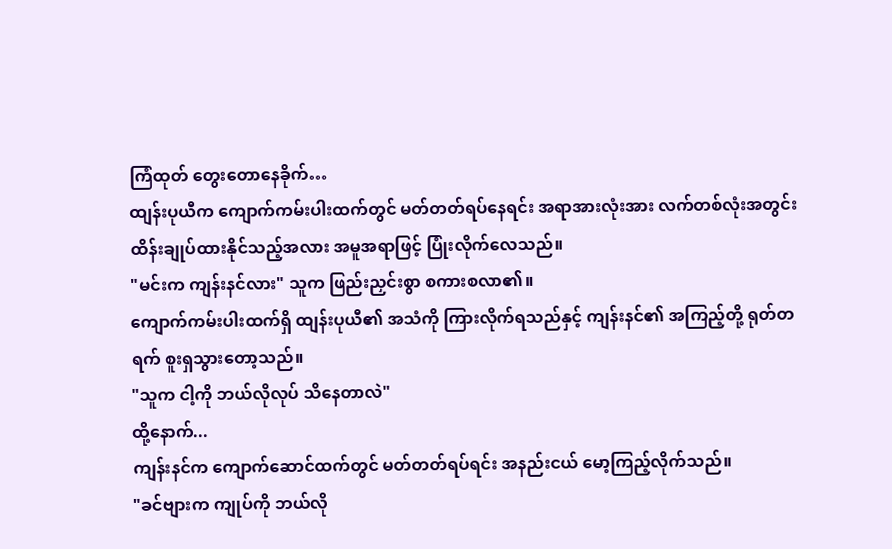ကြံထုတ် တွေးတောနေခိုက်…
ထျန်းပုယီက ကျောက်ကမ်းပါးထက်တွင် မတ်တတ်ရပ်နေရင်း အရာအားလုံးအား လက်တစ်လုံးအတွင်း ထိန်းချုပ်ထားနိုင်သည့်အလား အမူအရာဖြင့် ပြုံးလိုက်လေသည်။
"မင်းက ကျန်းနင်လား" သူက ဖြည်းညှင်းစွာ စကားစလာ၏။
ကျောက်ကမ်းပါးထက်ရှိ ထျန်းပုယီ၏ အသံကို ကြားလိုက်ရသည်နှင့် ကျန်းနင်၏ အကြည့်တို့ ရုတ်တရက် စူးရှသွားတော့သည်။
"သူက ငါ့ကို ဘယ်လိုလုပ် သိနေတာလဲ"
ထို့နောက်...
ကျန်းနင်က ကျောက်ဆောင်ထက်တွင် မတ်တတ်ရပ်ရင်း အနည်းငယ် မော့ကြည့်လိုက်သည်။
"ခင်ဗျားက ကျုပ်ကို ဘယ်လို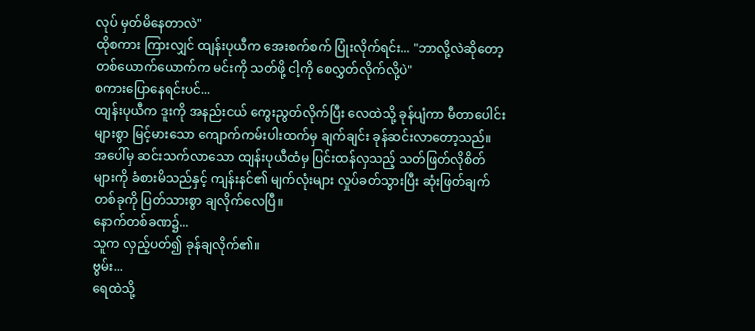လုပ် မှတ်မိနေတာလဲ"
ထိုစကား ကြားလျှင် ထျန်းပုယီက အေးစက်စက် ပြုံးလိုက်ရင်း... "ဘာလို့လဲဆိုတော့ တစ်ယောက်ယောက်က မင်းကို သတ်ဖို့ ငါ့ကို စေလွှတ်လိုက်လို့ပဲ"
စကားပြောနေရင်းပင်...
ထျန်းပုယီက ဒူးကို အနည်းငယ် ကွေးညွတ်လိုက်ပြီး လေထဲသို့ ခုန်ပျံကာ မီတာပေါင်းများစွာ မြင့်မားသော ကျောက်ကမ်းပါးထက်မှ ချက်ချင်း ခုန်ဆင်းလာတော့သည်။
အပေါ်မှ ဆင်းသက်လာသော ထျန်းပုယီထံမှ ပြင်းထန်လှသည့် သတ်ဖြတ်လိုစိတ်များကို ခံစားမိသည်နှင့် ကျန်းနင်၏ မျက်လုံးများ လှုပ်ခတ်သွားပြီး ဆုံးဖြတ်ချက် တစ်ခုကို ပြတ်သားစွာ ချလိုက်လေပြီ။
နောက်တစ်ခဏ၌...
သူက လှည့်ပတ်၍ ခုန်ချလိုက်၏။
ဗွမ်း...
ရေထဲသို့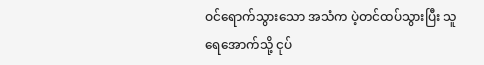ဝင်ရောက်သွားသော အသံက ပဲ့တင်ထပ်သွားပြီး သူ ရေအောက်သို့ ငုပ်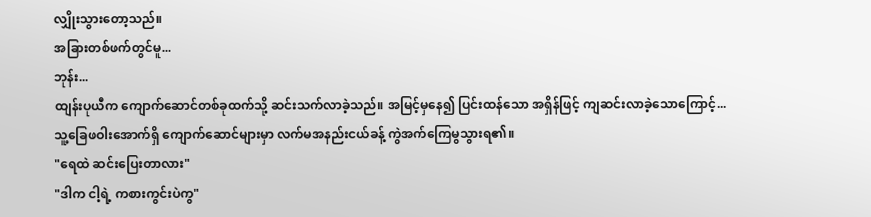လျှိုးသွားတော့သည်။
အခြားတစ်ဖက်တွင်မူ...
ဘုန်း...
ထျန်းပုယီက ကျောက်ဆောင်တစ်ခုထက်သို့ ဆင်းသက်လာခဲ့သည်။ အမြင့်မှနေ၍ ပြင်းထန်သော အရှိန်ဖြင့် ကျဆင်းလာခဲ့သောကြောင့်...
သူ့ခြေဖဝါးအောက်ရှိ ကျောက်ဆောင်များမှာ လက်မအနည်းငယ်ခန့် ကွဲအက်ကြေမွသွားရ၏။
"ရေထဲ ဆင်းပြေးတာလား"
"ဒါက ငါ့ရဲ့ ကစားကွင်းပဲကွ"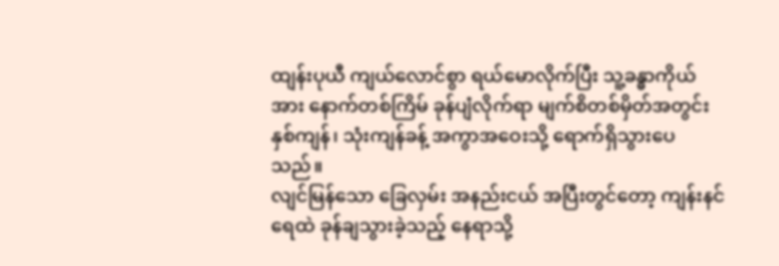ထျန်းပုယီ ကျယ်လောင်စွာ ရယ်မောလိုက်ပြီး သူ့ခန္ဓာကိုယ်အား နောက်တစ်ကြိမ် ခုန်ပျံလိုက်ရာ မျက်စိတစ်မှိတ်အတွင်း နှစ်ကျန်၊ သုံးကျန်ခန့် အကွာအဝေးသို့ ရောက်ရှိသွားပေသည်။
လျင်မြန်သော ခြေလှမ်း အနည်းငယ် အပြီးတွင်တော့ ကျန်းနင် ရေထဲ ခုန်ချသွားခဲ့သည့် နေရာသို့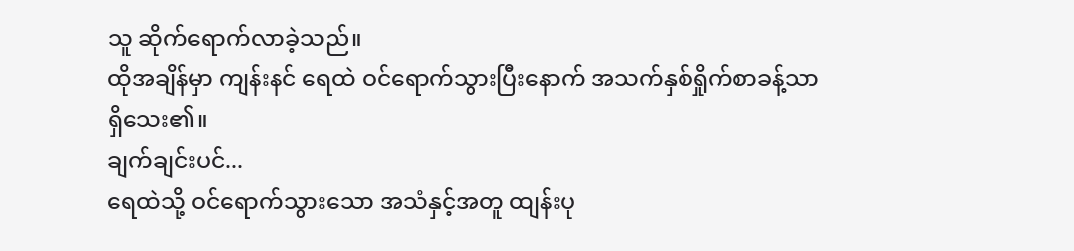သူ ဆိုက်ရောက်လာခဲ့သည်။
ထိုအချိန်မှာ ကျန်းနင် ရေထဲ ဝင်ရောက်သွားပြီးနောက် အသက်နှစ်ရှိုက်စာခန့်သာ ရှိသေး၏။
ချက်ချင်းပင်...
ရေထဲသို့ ဝင်ရောက်သွားသော အသံနှင့်အတူ ထျန်းပု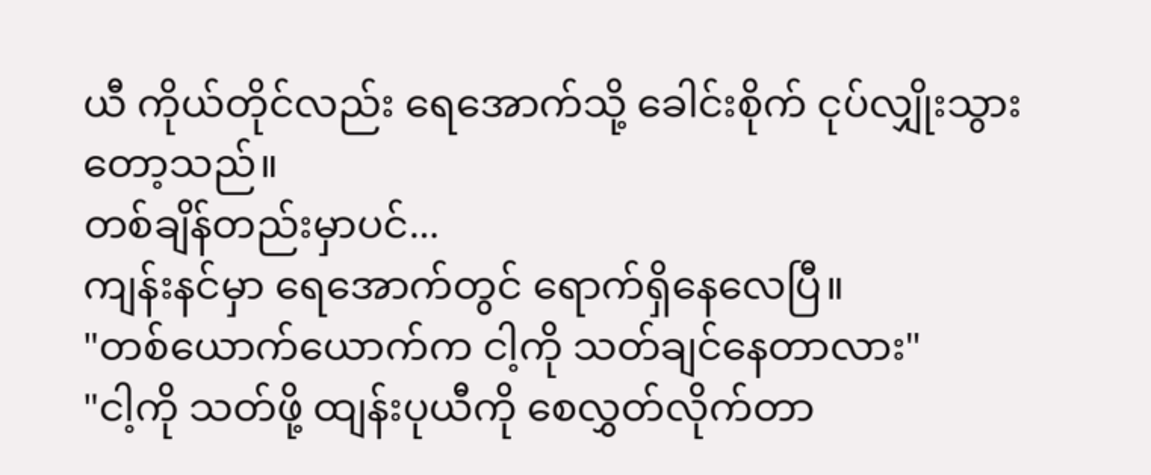ယီ ကိုယ်တိုင်လည်း ရေအောက်သို့ ခေါင်းစိုက် ငုပ်လျှိုးသွားတော့သည်။
တစ်ချိန်တည်းမှာပင်...
ကျန်းနင်မှာ ရေအောက်တွင် ရောက်ရှိနေလေပြီ။
"တစ်ယောက်ယောက်က ငါ့ကို သတ်ချင်နေတာလား"
"ငါ့ကို သတ်ဖို့ ထျန်းပုယီကို စေလွှတ်လိုက်တာ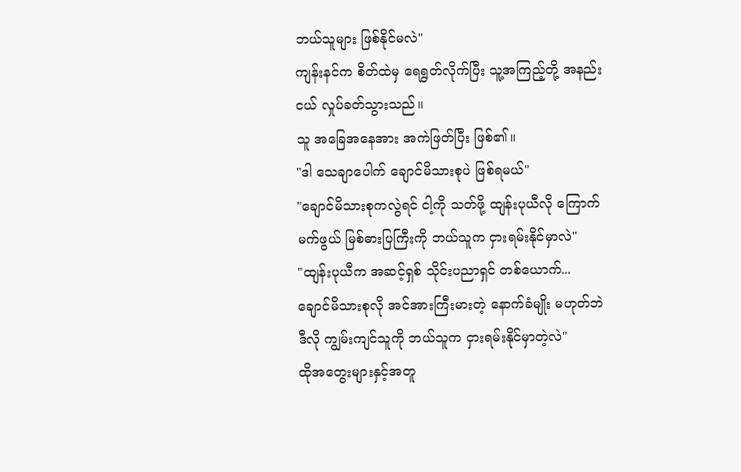ဘယ်သူများ ဖြစ်နိုင်မလဲ"
ကျန်းနင်က စိတ်ထဲမှ ရေရွတ်လိုက်ပြီး သူ့အကြည့်တို့ အနည်းငယ် လှုပ်ခတ်သွားသည်။
သူ အခြေအနေအား အကဲဖြတ်ပြီး ဖြစ်၏။
"ဒါ သေချာပေါက် ချောင်မိသားစုပဲ ဖြစ်ရမယ်"
"ချောင်မိသားစုကလွဲရင် ငါ့ကို သတ်ဖို့ ထျန်းပုယီလို ကြောက်မက်ဖွယ် မြစ်ဓားပြကြီးကို ဘယ်သူက ငှားရမ်းနိုင်မှာလဲ"
"ထျန်းပုယီက အဆင့်ရှစ် သိုင်းပညာရှင် တစ်ယောက်... ချောင်မိသားစုလို အင်အားကြီးမားတဲ့ နောက်ခံမျိုး မဟုတ်ဘဲ ဒီလို ကျွမ်းကျင်သူကို ဘယ်သူက ငှားရမ်းနိုင်မှာတဲ့လဲ"
ထိုအတွေးများနှင့်အတူ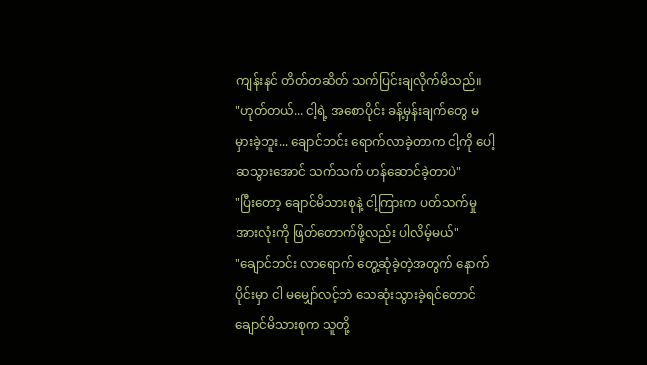ကျန်းနင် တိတ်တဆိတ် သက်ပြင်းချလိုက်မိသည်။
"ဟုတ်တယ်... ငါ့ရဲ့ အစောပိုင်း ခန့်မှန်းချက်တွေ မမှားခဲ့ဘူး... ချောင်ဘင်း ရောက်လာခဲ့တာက ငါ့ကို ပေါ့ဆသွားအောင် သက်သက် ဟန်ဆောင်ခဲ့တာပဲ"
"ပြီးတော့ ချောင်မိသားစုနဲ့ ငါ့ကြားက ပတ်သက်မှု အားလုံးကို ဖြတ်တောက်ဖို့လည်း ပါလိမ့်မယ်"
"ချောင်ဘင်း လာရောက် တွေ့ဆုံခဲ့တဲ့အတွက် နောက်ပိုင်းမှာ ငါ မမျှော်လင့်ဘဲ သေဆုံးသွားခဲ့ရင်တောင် ချောင်မိသားစုက သူတို့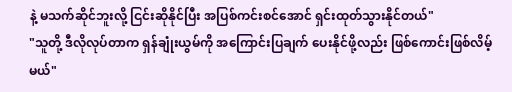နဲ့ မသက်ဆိုင်ဘူးလို့ ငြင်းဆိုနိုင်ပြီး အပြစ်ကင်းစင်အောင် ရှင်းထုတ်သွားနိုင်တယ်"
"သူတို့ ဒီလိုလုပ်တာက ရှန်ချုံးယွမ်ကို အကြောင်းပြချက် ပေးနိုင်ဖို့လည်း ဖြစ်ကောင်းဖြစ်လိမ့်မယ်"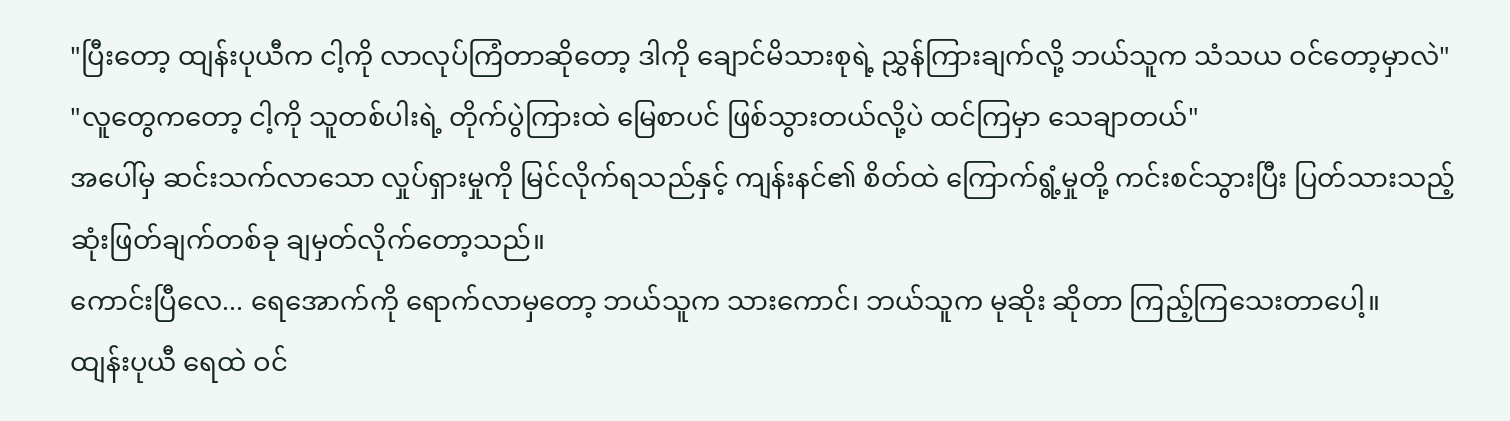"ပြီးတော့ ထျန်းပုယီက ငါ့ကို လာလုပ်ကြံတာဆိုတော့ ဒါကို ချောင်မိသားစုရဲ့ ညွှန်ကြားချက်လို့ ဘယ်သူက သံသယ ဝင်တော့မှာလဲ"
"လူတွေကတော့ ငါ့ကို သူတစ်ပါးရဲ့ တိုက်ပွဲကြားထဲ မြေစာပင် ဖြစ်သွားတယ်လို့ပဲ ထင်ကြမှာ သေချာတယ်"
အပေါ်မှ ဆင်းသက်လာသော လှုပ်ရှားမှုကို မြင်လိုက်ရသည်နှင့် ကျန်းနင်၏ စိတ်ထဲ ကြောက်ရွံ့မှုတို့ ကင်းစင်သွားပြီး ပြတ်သားသည့် ဆုံးဖြတ်ချက်တစ်ခု ချမှတ်လိုက်တော့သည်။
ကောင်းပြီလေ... ရေအောက်ကို ရောက်လာမှတော့ ဘယ်သူက သားကောင်၊ ဘယ်သူက မုဆိုး ဆိုတာ ကြည့်ကြသေးတာပေါ့။
ထျန်းပုယီ ရေထဲ ဝင်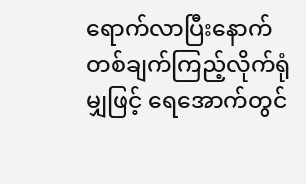ရောက်လာပြီးနောက် တစ်ချက်ကြည့်လိုက်ရုံမျှဖြင့် ရေအောက်တွင်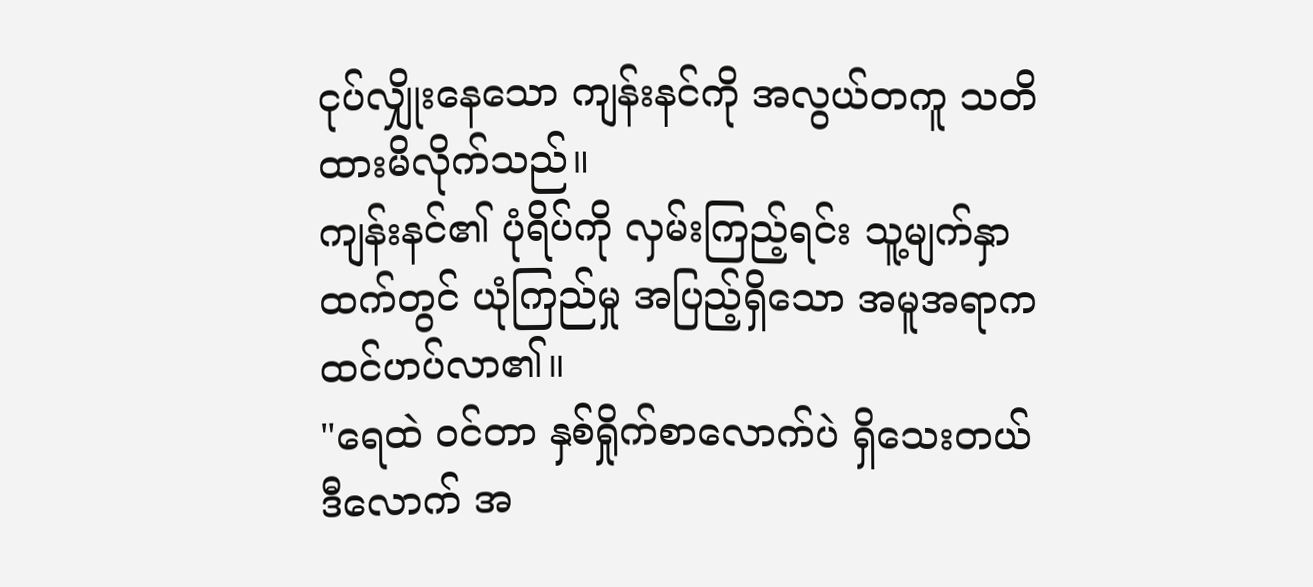ငုပ်လျှိုးနေသော ကျန်းနင်ကို အလွယ်တကူ သတိထားမိလိုက်သည်။
ကျန်းနင်၏ ပုံရိပ်ကို လှမ်းကြည့်ရင်း သူ့မျက်နှာထက်တွင် ယုံကြည်မှု အပြည့်ရှိသော အမူအရာက ထင်ဟပ်လာ၏။
"ရေထဲ ဝင်တာ နှစ်ရှိုက်စာလောက်ပဲ ရှိသေးတယ် ဒီလောက် အ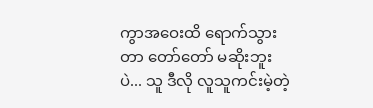ကွာအဝေးထိ ရောက်သွားတာ တော်တော် မဆိုးဘူးပဲ... သူ ဒီလို လူသူကင်းမဲ့တဲ့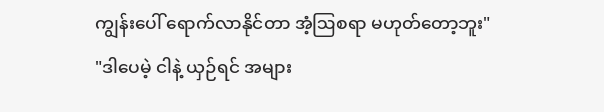ကျွန်းပေါ် ရောက်လာနိုင်တာ အံ့ဩစရာ မဟုတ်တော့ဘူး"
"ဒါပေမဲ့ ငါနဲ့ ယှဉ်ရင် အများ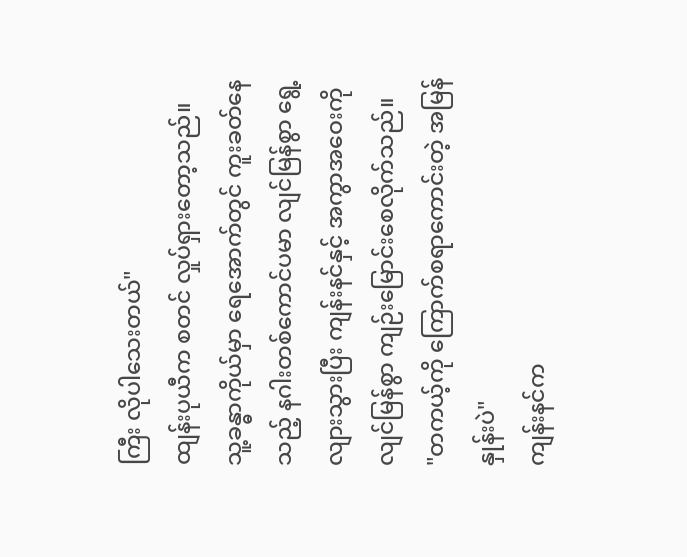ကြီး လိုပါသေးတယ်"
ထျန်းပုယီက စတင် လှုပ်ရှားတော့သည်။
သူ့ခန္ဓာကိုယ်မှာ ရေအောက်တွင် ကူးခတ်နေသည့် နဂါးတစ်ကောင်ပမာ လျင်မြန်စွာ ရွေ့လျားသွားပြီး ကျန်းနင်နှင့် အကွာအဝေးကို လျင်မြန်စွာ ကျဉ်းမြောင်းစေလိုက်သည်။
"တကယ့်ကို ကြောက်စရာကောင်းတဲ့ အမြန်နှုန်းပဲ"
ကျန်းနင်က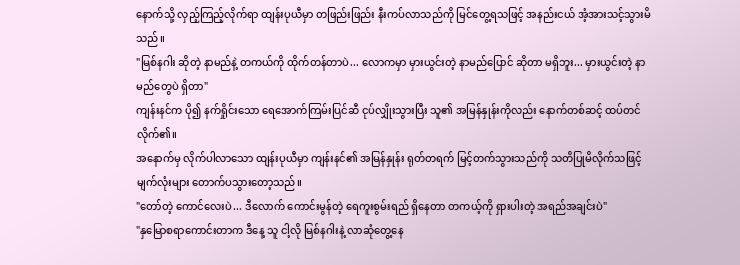နောက်သို့ လှည့်ကြည့်လိုက်ရာ ထျန်းပုယီမှာ တဖြည်းဖြည်း နီးကပ်လာသည်ကို မြင်တွေ့ရသဖြင့် အနည်းငယ် အံ့အားသင့်သွားမိသည်။
"မြစ်နဂါး ဆိုတဲ့ နာမည်နဲ့ တကယ်ကို ထိုက်တန်တာပဲ... လောကမှာ မှားယွင်းတဲ့ နာမည်ပြောင် ဆိုတာ မရှိဘူး... မှားယွင်းတဲ့ နာမည်တွေပဲ ရှိတာ"
ကျန်းနင်က ပို၍ နက်ရှိုင်းသော ရေအောက်ကြမ်းပြင်ဆီ ငုပ်လျှိုးသွားပြီး သူ၏ အမြန်နှုန်းကိုလည်း နောက်တစ်ဆင့် ထပ်တင်လိုက်၏။
အနောက်မှ လိုက်ပါလာသော ထျန်းပုယီမှာ ကျန်းနင်၏ အမြန်နှုန်း ရုတ်တရက် မြင့်တက်သွားသည်ကို သတိပြုမိလိုက်သဖြင့် မျက်လုံးများ တောက်ပသွားတော့သည်။
"တော်တဲ့ ကောင်လေးပဲ... ဒီလောက် ကောင်းမွန်တဲ့ ရေကူးစွမ်းရည် ရှိနေတာ တကယ့်ကို ရှားပါးတဲ့ အရည်အချင်းပဲ"
"နှမြောစရာကောင်းတာက ဒီနေ့ သူ ငါ့လို မြစ်နဂါးနဲ့ လာဆုံတွေ့နေ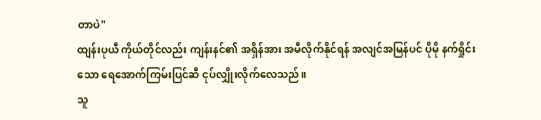တာပဲ"
ထျန်းပုယီ ကိုယ်တိုင်လည်း ကျန်းနင်၏ အရှိန်အား အမီလိုက်နိုင်ရန် အလျင်အမြန်ပင် ပိုမို နက်ရှိုင်းသော ရေအောက်ကြမ်းပြင်ဆီ ငုပ်လျှိုးလိုက်လေသည်။
သူ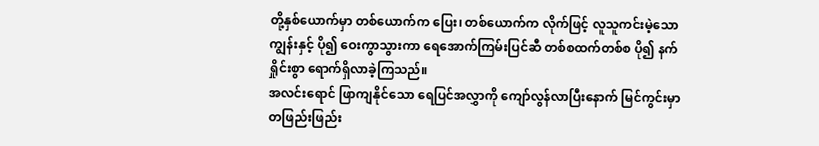တို့နှစ်ယောက်မှာ တစ်ယောက်က ပြေး၊ တစ်ယောက်က လိုက်ဖြင့် လူသူကင်းမဲ့သော ကျွန်းနှင့် ပို၍ ဝေးကွာသွားကာ ရေအောက်ကြမ်းပြင်ဆီ တစ်စထက်တစ်စ ပို၍ နက်ရှိုင်းစွာ ရောက်ရှိလာခဲ့ကြသည်။
အလင်းရောင် ဖြာကျနိုင်သော ရေပြင်အလွှာကို ကျော်လွန်လာပြီးနောက် မြင်ကွင်းမှာ တဖြည်းဖြည်း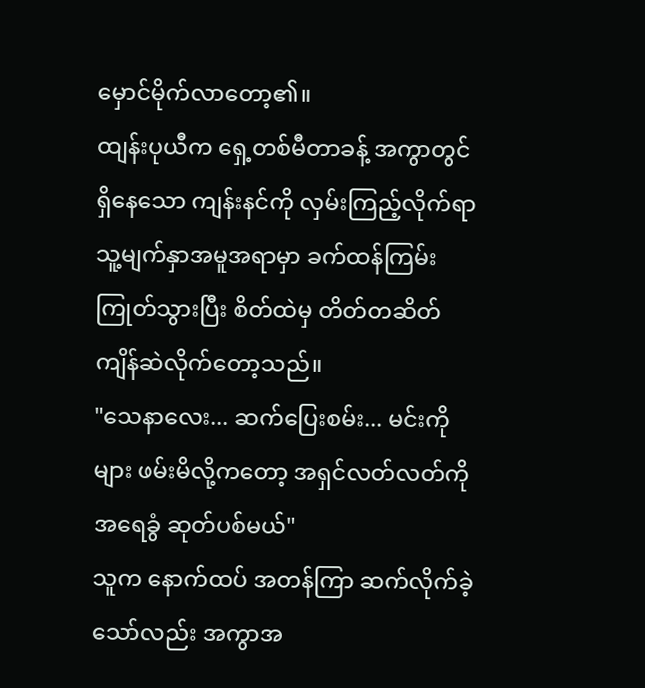မှောင်မိုက်လာတော့၏။
ထျန်းပုယီက ရှေ့တစ်မီတာခန့် အကွာတွင် ရှိနေသော ကျန်းနင်ကို လှမ်းကြည့်လိုက်ရာ သူ့မျက်နှာအမူအရာမှာ ခက်ထန်ကြမ်းကြုတ်သွားပြီး စိတ်ထဲမှ တိတ်တဆိတ် ကျိန်ဆဲလိုက်တော့သည်။
"သေနာလေး... ဆက်ပြေးစမ်း... မင်းကိုများ ဖမ်းမိလို့ကတော့ အရှင်လတ်လတ်ကို အရေခွံ ဆုတ်ပစ်မယ်"
သူက နောက်ထပ် အတန်ကြာ ဆက်လိုက်ခဲ့သော်လည်း အကွာအ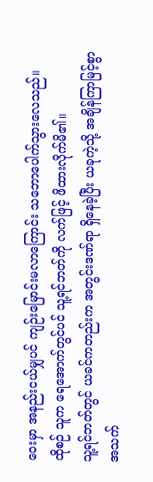ဝေးမှာ အနည်းငယ်မျှပင် ကျဉ်းမြောင်းမလာကြောင်း သဘောပေါက်သွားလေသည်။
ထိုစဉ် သူက ရေအောက်တွင်ပင် သူ့ရင်ဘတ်ကို လက်ဖြင့် ဖိထားလိုက်မိ၏။
သူ့ရင်ဘတ်တွင် ယခင်ကတည်းက အတွင်းဒဏ်ရာ ရှိနေခဲ့ပြီး ယခုကဲ့သို့ အချိန်ကြာမြင့်စွာ အသက်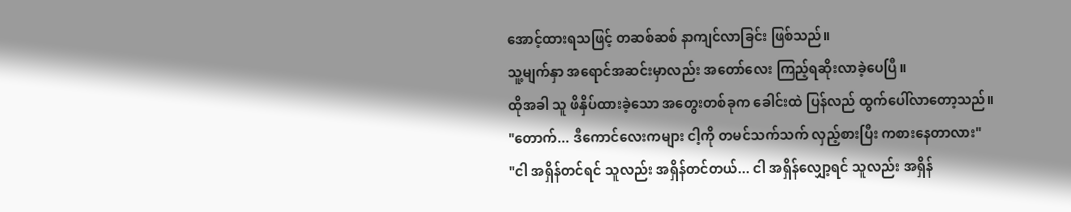အောင့်ထားရသဖြင့် တဆစ်ဆစ် နာကျင်လာခြင်း ဖြစ်သည်။
သူ့မျက်နှာ အရောင်အဆင်းမှာလည်း အတော်လေး ကြည့်ရဆိုးလာခဲ့ပေပြီ။
ထိုအခါ သူ ဖိနှိပ်ထားခဲ့သော အတွေးတစ်ခုက ခေါင်းထဲ ပြန်လည် ထွက်ပေါ်လာတော့သည်။
"တောက်... ဒီကောင်လေးကများ ငါ့ကို တမင်သက်သက် လှည့်စားပြီး ကစားနေတာလား"
"ငါ အရှိန်တင်ရင် သူလည်း အရှိန်တင်တယ်... ငါ အရှိန်လျှော့ရင် သူလည်း အရှိန်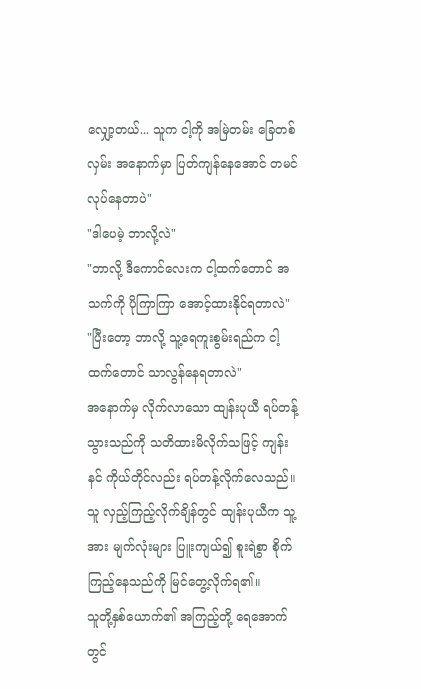လျှော့တယ်... သူက ငါ့ကို အမြဲတမ်း ခြေတစ်လှမ်း အနောက်မှာ ပြတ်ကျန်နေအောင် တမင် လုပ်နေတာပဲ"
"ဒါပေမဲ့ ဘာလို့လဲ"
"ဘာလို့ ဒီကောင်လေးက ငါ့ထက်တောင် အသက်ကို ပိုကြာကြာ အောင့်ထားနိုင်ရတာလဲ"
"ပြီးတော့ ဘာလို့ သူ့ရေကူးစွမ်းရည်က ငါ့ထက်တောင် သာလွန်နေရတာလဲ"
အနောက်မှ လိုက်လာသော ထျန်းပုယီ ရပ်တန့်သွားသည်ကို သတိထားမိလိုက်သဖြင့် ကျန်းနင် ကိုယ်တိုင်လည်း ရပ်တန့်လိုက်လေသည်။
သူ လှည့်ကြည့်လိုက်ချိန်တွင် ထျန်းပုယီက သူ့အား မျက်လုံးများ ပြူးကျယ်၍ စူးရဲစွာ စိုက်ကြည့်နေသည်ကို မြင်တွေ့လိုက်ရ၏။
သူတို့နှစ်ယောက်၏ အကြည့်တို့ ရေအောက်တွင်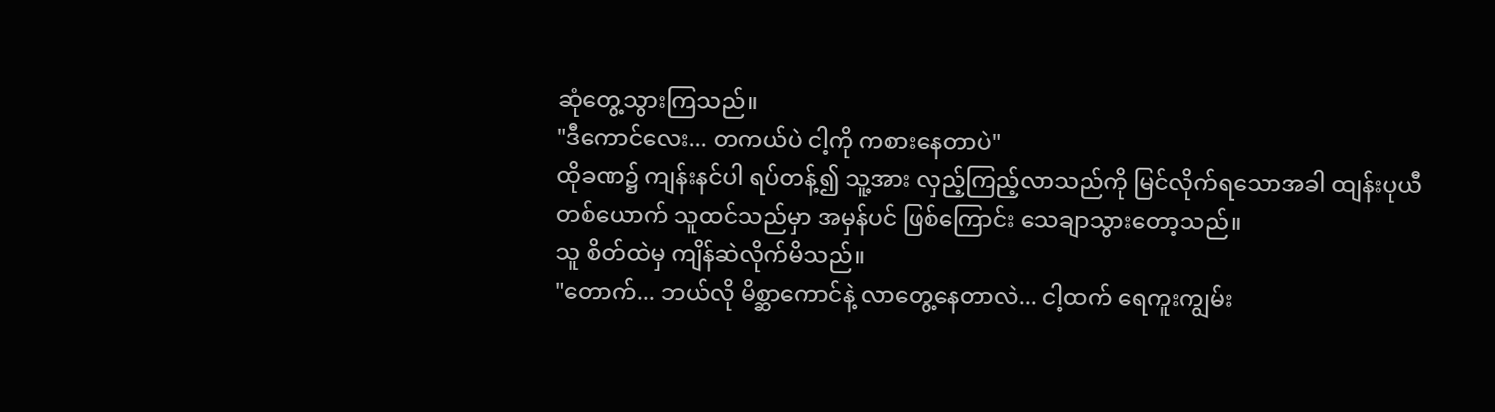ဆုံတွေ့သွားကြသည်။
"ဒီကောင်လေး... တကယ်ပဲ ငါ့ကို ကစားနေတာပဲ"
ထိုခဏ၌ ကျန်းနင်ပါ ရပ်တန့်၍ သူ့အား လှည့်ကြည့်လာသည်ကို မြင်လိုက်ရသောအခါ ထျန်းပုယီ တစ်ယောက် သူထင်သည်မှာ အမှန်ပင် ဖြစ်ကြောင်း သေချာသွားတော့သည်။
သူ စိတ်ထဲမှ ကျိန်ဆဲလိုက်မိသည်။
"တောက်... ဘယ်လို မိစ္ဆာကောင်နဲ့ လာတွေ့နေတာလဲ... ငါ့ထက် ရေကူးကျွမ်း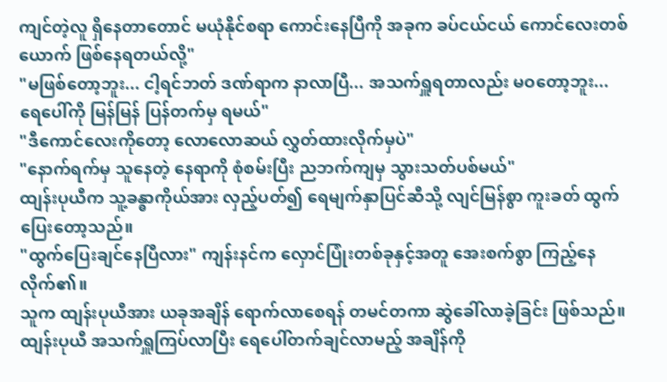ကျင်တဲ့လူ ရှိနေတာတောင် မယုံနိုင်စရာ ကောင်းနေပြီကို အခုက ခပ်ငယ်ငယ် ကောင်လေးတစ်ယောက် ဖြစ်နေရတယ်လို့"
"မဖြစ်တော့ဘူး... ငါ့ရင်ဘတ် ဒဏ်ရာက နာလာပြီ... အသက်ရှူရတာလည်း မဝတော့ဘူး... ရေပေါ်ကို မြန်မြန် ပြန်တက်မှ ရမယ်"
"ဒီကောင်လေးကိုတော့ လောလောဆယ် လွှတ်ထားလိုက်မှပဲ"
"နောက်ရက်မှ သူနေတဲ့ နေရာကို စုံစမ်းပြီး ညဘက်ကျမှ သွားသတ်ပစ်မယ်"
ထျန်းပုယီက သူ့ခန္ဓာကိုယ်အား လှည့်ပတ်၍ ရေမျက်နှာပြင်ဆီသို့ လျင်မြန်စွာ ကူးခတ် ထွက်ပြေးတော့သည်။
"ထွက်ပြေးချင်နေပြီလား" ကျန်းနင်က လှောင်ပြုံးတစ်ခုနှင့်အတူ အေးစက်စွာ ကြည့်နေလိုက်၏။
သူက ထျန်းပုယီအား ယခုအချိန် ရောက်လာစေရန် တမင်တကာ ဆွဲခေါ်လာခဲ့ခြင်း ဖြစ်သည်။ ထျန်းပုယီ အသက်ရှူကြပ်လာပြီး ရေပေါ်တက်ချင်လာမည့် အချိန်ကို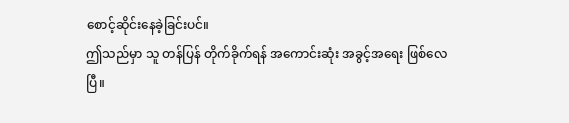စောင့်ဆိုင်းနေခဲ့ခြင်းပင်။
ဤသည်မှာ သူ တန်ပြန် တိုက်ခိုက်ရန် အကောင်းဆုံး အခွင့်အရေး ဖြစ်လေပြီ။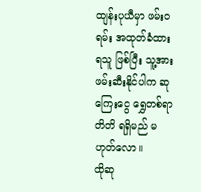ထျန်းပုယီမှာ ဖမ်းဝရမ်း အထုတ်ခံထားရသူ ဖြစ်ပြီး သူ့အား ဖမ်းဆီးနိုင်ပါက ဆုကြေးငွေ ရွှေတစ်ရာတိတိ ရရှိမည် မဟုတ်လော။
ထိုဆု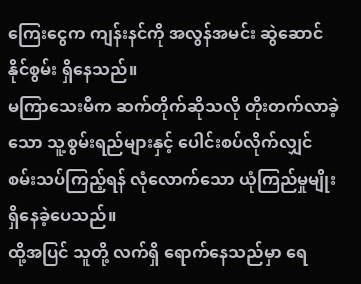ကြေးငွေက ကျန်းနင်ကို အလွန်အမင်း ဆွဲဆောင်နိုင်စွမ်း ရှိနေသည်။
မကြာသေးမီက ဆက်တိုက်ဆိုသလို တိုးတက်လာခဲ့သော သူ့စွမ်းရည်များနှင့် ပေါင်းစပ်လိုက်လျှင် စမ်းသပ်ကြည့်ရန် လုံလောက်သော ယုံကြည်မှုမျိုး ရှိနေခဲ့ပေသည်။
ထို့အပြင် သူတို့ လက်ရှိ ရောက်နေသည်မှာ ရေ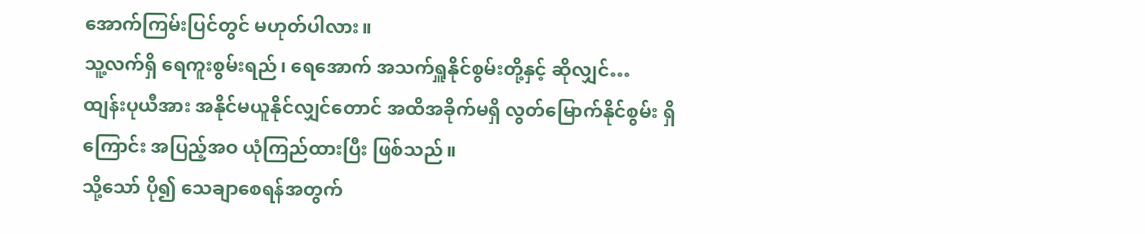အောက်ကြမ်းပြင်တွင် မဟုတ်ပါလား။
သူ့လက်ရှိ ရေကူးစွမ်းရည်၊ ရေအောက် အသက်ရှူနိုင်စွမ်းတို့နှင့် ဆိုလျှင်…
ထျန်းပုယီအား အနိုင်မယူနိုင်လျှင်တောင် အထိအခိုက်မရှိ လွတ်မြောက်နိုင်စွမ်း ရှိကြောင်း အပြည့်အဝ ယုံကြည်ထားပြီး ဖြစ်သည်။
သို့သော် ပို၍ သေချာစေရန်အတွက်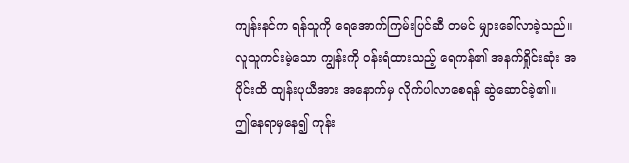ကျန်းနင်က ရန်သူကို ရေအောက်ကြမ်းပြင်ဆီ တမင် မျှားခေါ်လာခဲ့သည်။
လူသူကင်းမဲ့သော ကျွန်းကို ဝန်းရံထားသည့် ရေကန်၏ အနက်ရှိုင်းဆုံး အပိုင်းထိ ထျန်းပုယီအား အနောက်မှ လိုက်ပါလာစေရန် ဆွဲဆောင်ခဲ့၏။
ဤနေရာမှနေ၍ ကုန်း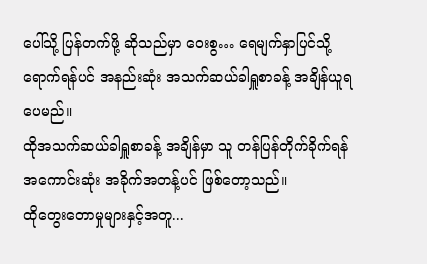ပေါ်သို့ ပြန်တက်ဖို့ ဆိုသည်မှာ ဝေးစွ… ရေမျက်နှာပြင်သို့ ရောက်ရန်ပင် အနည်းဆုံး အသက်ဆယ်ခါရှူစာခန့် အချိန်ယူရပေမည်။
ထိုအသက်ဆယ်ခါရှူစာခန့် အချိန်မှာ သူ တန်ပြန်တိုက်ခိုက်ရန် အကောင်းဆုံး အခိုက်အတန့်ပင် ဖြစ်တော့သည်။
ထိုတွေးတောမှုများနှင့်အတူ...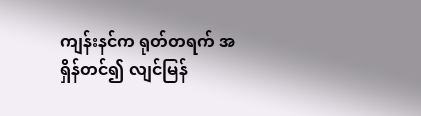ကျန်းနင်က ရုတ်တရက် အရှိန်တင်၍ လျင်မြန်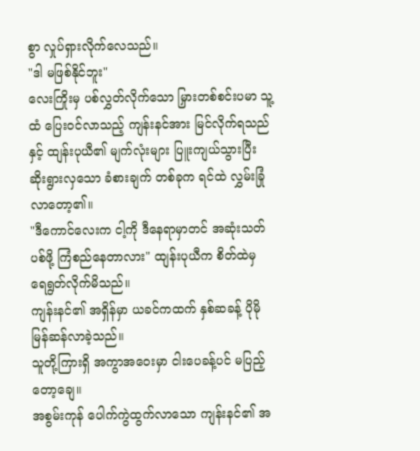စွာ လှုပ်ရှားလိုက်လေသည်။
"ဒါ မဖြစ်နိုင်ဘူး"
လေးကြိုးမှ ပစ်လွှတ်လိုက်သော မြှားတစ်စင်းပမာ သူ့ထံ ပြေးဝင်လာသည့် ကျန်းနင်အား မြင်လိုက်ရသည်နှင့် ထျန်းပုယီ၏ မျက်လုံးများ ပြူးကျယ်သွားပြီး ဆိုးရွားလှသော ခံစားချက် တစ်ခုက ရင်ထဲ လွှမ်းခြုံလာတော့၏။
"ဒီကောင်လေးက ငါ့ကို ဒီနေရာမှာတင် အဆုံးသတ်ပစ်ဖို့ ကြံစည်နေတာလား" ထျန်းပုယီက စိတ်ထဲမှ ရေရွတ်လိုက်မိသည်။
ကျန်းနင်၏ အရှိန်မှာ ယခင်ကထက် နှစ်ဆခန့် ပိုမို မြန်ဆန်လာခဲ့သည်။
သူတို့ကြားရှိ အကွာအဝေးမှာ ငါးပေခန့်ပင် မပြည့်တော့ချေ။
အစွမ်းကုန် ပေါက်ကွဲထွက်လာသော ကျန်းနင်၏ အ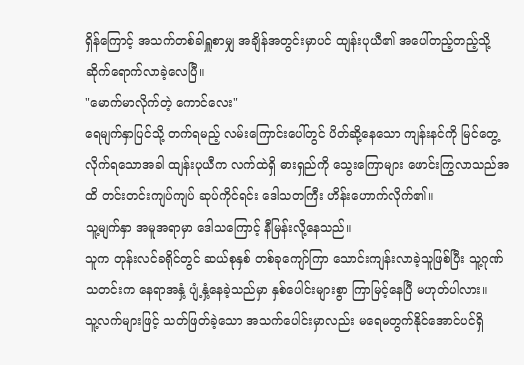ရှိန်ကြောင့် အသက်တစ်ခါရှူစာမျှ အချိန်အတွင်းမှာပင် ထျန်းပုယီ၏ အပေါ်တည့်တည့်သို့ ဆိုက်ရောက်လာခဲ့လေပြီ။
"မောက်မာလိုက်တဲ့ ကောင်လေး"
ရေမျက်နှာပြင်သို့ တက်ရမည့် လမ်းကြောင်းပေါ်တွင် ပိတ်ဆို့နေသော ကျန်းနင်ကို မြင်တွေ့လိုက်ရသောအခါ ထျန်းပုယီက လက်ထဲရှိ ဓားရှည်ကို သွေးကြောများ ဖောင်းကြွလာသည်အထိ တင်းတင်းကျပ်ကျပ် ဆုပ်ကိုင်ရင်း ဒေါသတကြီး ဟိန်းဟောက်လိုက်၏။
သူ့မျက်နှာ အမူအရာမှာ ဒေါသကြောင့် နီမြန်းလို့နေသည်။
သူက တုန်းလင်ခရိုင်တွင် ဆယ်စုနှစ် တစ်ခုကျော်ကြာ သောင်းကျန်းလာခဲ့သူဖြစ်ပြီး သူ့ဂုဏ်သတင်းက နေရာအနှံ့ ပျံ့နှံ့နေခဲ့သည်မှာ နှစ်ပေါင်းများစွာ ကြာမြင့်နေပြီ မဟုတ်ပါလား။
သူ့လက်များဖြင့် သတ်ဖြတ်ခဲ့သော အသက်ပေါင်းမှာလည်း မရေမတွက်နိုင်အောင်ပင်ရှိ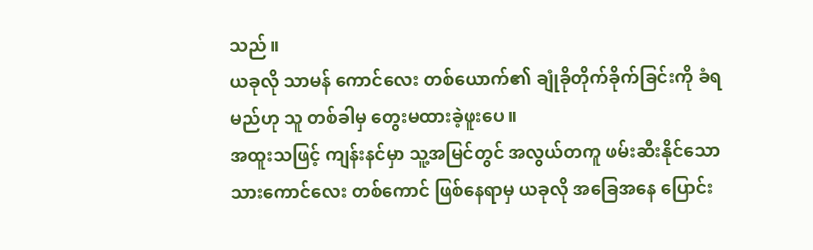သည်။
ယခုလို သာမန် ကောင်လေး တစ်ယောက်၏ ချုံခိုတိုက်ခိုက်ခြင်းကို ခံရမည်ဟု သူ တစ်ခါမှ တွေးမထားခဲ့ဖူးပေ။
အထူးသဖြင့် ကျန်းနင်မှာ သူ့အမြင်တွင် အလွယ်တကူ ဖမ်းဆီးနိုင်သော သားကောင်လေး တစ်ကောင် ဖြစ်နေရာမှ ယခုလို အခြေအနေ ပြောင်း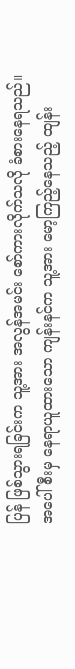ပြန် ဖြစ်သွားရခြင်းက သူ့အား အလွန်အမင်း စော်ကားလိုက်သလို ခံစားနေရသည်။
အပေါ်စီးမှ နေရာယူထားသော ကျန်းနင်က သူ့အား မော့ကြည့်နေသည့် ထျန်း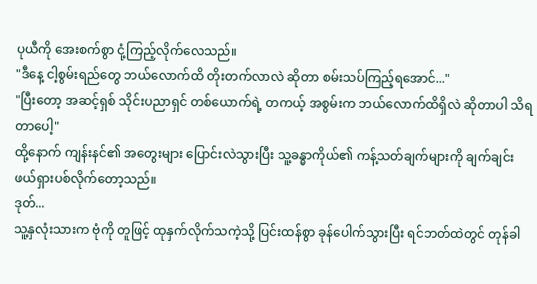ပုယီကို အေးစက်စွာ ငုံ့ကြည့်လိုက်လေသည်။
"ဒီနေ့ ငါ့စွမ်းရည်တွေ ဘယ်လောက်ထိ တိုးတက်လာလဲ ဆိုတာ စမ်းသပ်ကြည့်ရအောင်..."
"ပြီးတော့ အဆင့်ရှစ် သိုင်းပညာရှင် တစ်ယောက်ရဲ့ တကယ့် အစွမ်းက ဘယ်လောက်ထိရှိလဲ ဆိုတာပါ သိရတာပေါ့"
ထို့နောက် ကျန်းနင်၏ အတွေးများ ပြောင်းလဲသွားပြီး သူ့ခန္ဓာကိုယ်၏ ကန့်သတ်ချက်များကို ချက်ချင်း ဖယ်ရှားပစ်လိုက်တော့သည်။
ဒုတ်...
သူ့နှလုံးသားက ဗုံကို တူဖြင့် ထုနှက်လိုက်သကဲ့သို့ ပြင်းထန်စွာ ခုန်ပေါက်သွားပြီး ရင်ဘတ်ထဲတွင် တုန်ခါ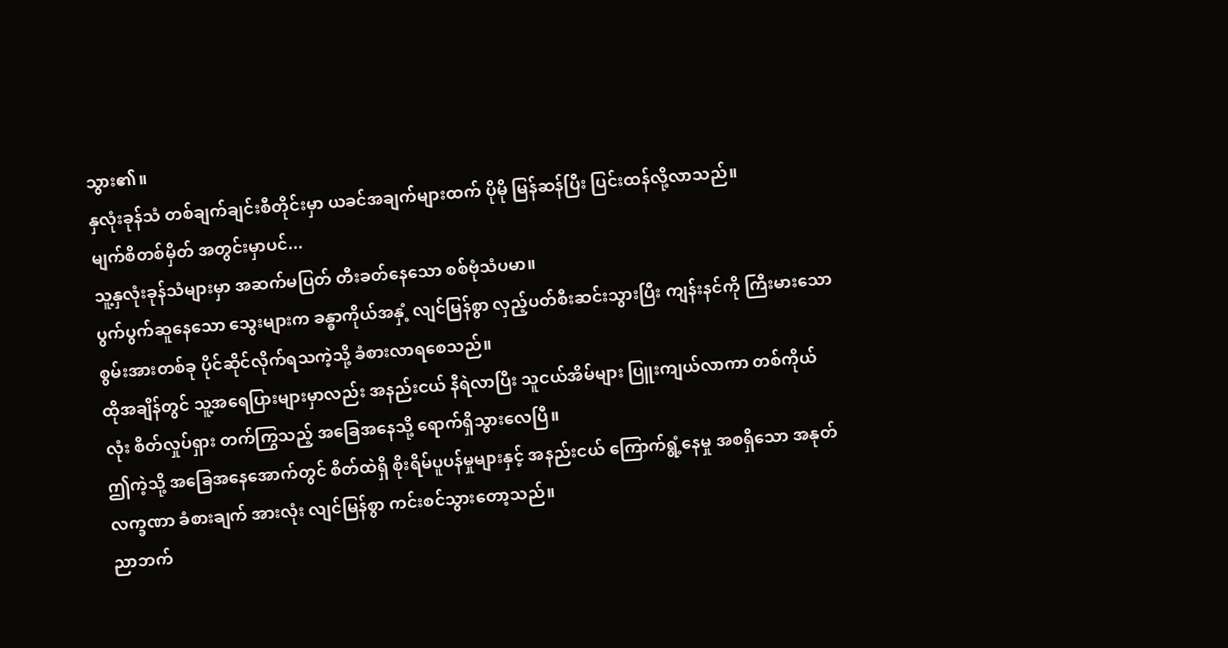သွား၏။
နှလုံးခုန်သံ တစ်ချက်ချင်းစီတိုင်းမှာ ယခင်အချက်များထက် ပိုမို မြန်ဆန်ပြီး ပြင်းထန်လို့လာသည်။
မျက်စိတစ်မှိတ် အတွင်းမှာပင်...
သူ့နှလုံးခုန်သံများမှာ အဆက်မပြတ် တီးခတ်နေသော စစ်ဗုံသံပမာ။
ပွက်ပွက်ဆူနေသော သွေးများက ခန္ဓာကိုယ်အနှံ့ လျင်မြန်စွာ လှည့်ပတ်စီးဆင်းသွားပြီး ကျန်းနင်ကို ကြီးမားသော စွမ်းအားတစ်ခု ပိုင်ဆိုင်လိုက်ရသကဲ့သို့ ခံစားလာရစေသည်။
ထိုအချိန်တွင် သူ့အရေပြားများမှာလည်း အနည်းငယ် နီရဲလာပြီး သူငယ်အိမ်များ ပြူးကျယ်လာကာ တစ်ကိုယ်လုံး စိတ်လှုပ်ရှား တက်ကြွသည့် အခြေအနေသို့ ရောက်ရှိသွားလေပြီ။
ဤကဲ့သို့ အခြေအနေအောက်တွင် စိတ်ထဲရှိ စိုးရိမ်ပူပန်မှုများနှင့် အနည်းငယ် ကြောက်ရွံ့နေမှု အစရှိသော အနုတ်လက္ခဏာ ခံစားချက် အားလုံး လျင်မြန်စွာ ကင်းစင်သွားတော့သည်။
ညာဘက်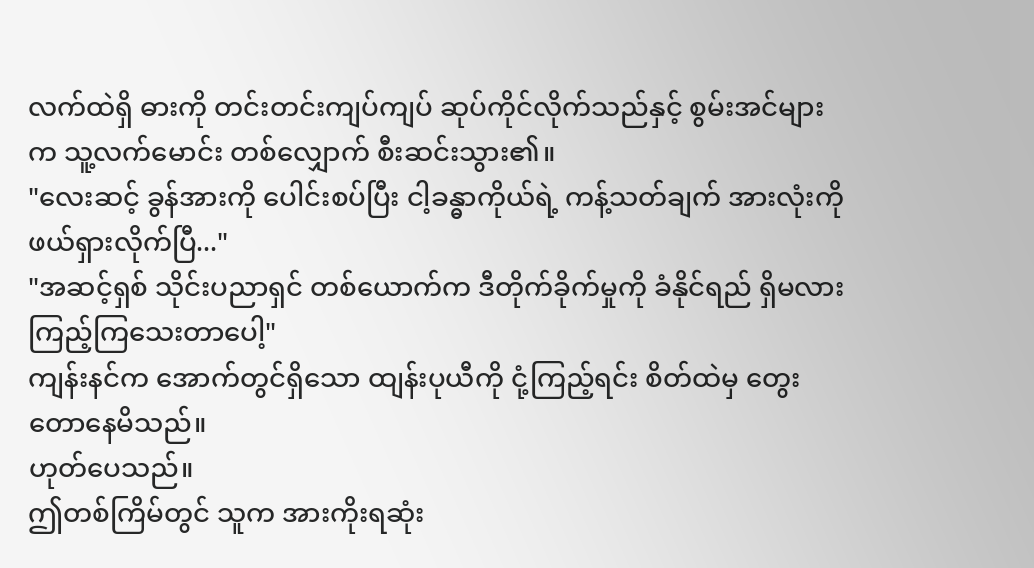လက်ထဲရှိ ဓားကို တင်းတင်းကျပ်ကျပ် ဆုပ်ကိုင်လိုက်သည်နှင့် စွမ်းအင်များက သူ့လက်မောင်း တစ်လျှောက် စီးဆင်းသွား၏။
"လေးဆင့် ခွန်အားကို ပေါင်းစပ်ပြီး ငါ့ခန္ဓာကိုယ်ရဲ့ ကန့်သတ်ချက် အားလုံးကို ဖယ်ရှားလိုက်ပြီ..."
"အဆင့်ရှစ် သိုင်းပညာရှင် တစ်ယောက်က ဒီတိုက်ခိုက်မှုကို ခံနိုင်ရည် ရှိမလား ကြည့်ကြသေးတာပေါ့"
ကျန်းနင်က အောက်တွင်ရှိသော ထျန်းပုယီကို ငုံ့ကြည့်ရင်း စိတ်ထဲမှ တွေးတောနေမိသည်။
ဟုတ်ပေသည်။
ဤတစ်ကြိမ်တွင် သူက အားကိုးရဆုံး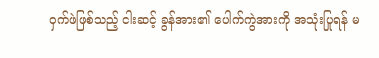ဝှက်ဖဲဖြစ်သည့် ငါးဆင့် ခွန်အား၏ ပေါက်ကွဲအားကို အသုံးပြုရန် မ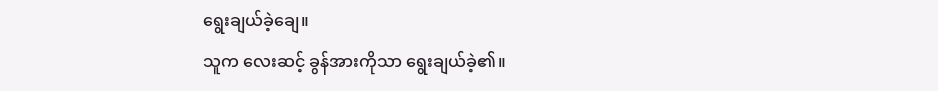ရွေးချယ်ခဲ့ချေ။
သူက လေးဆင့် ခွန်အားကိုသာ ရွေးချယ်ခဲ့၏။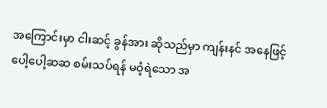အကြောင်းမှာ ငါးဆင့် ခွန်အား ဆိုသည်မှာ ကျန်းနင် အနေဖြင့် ပေါ့ပေါ့ဆဆ စမ်းသပ်ရန် မဝံ့ရဲသော အ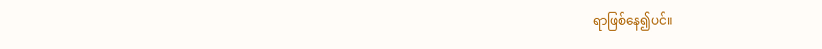ရာဖြစ်နေ၍ပင်။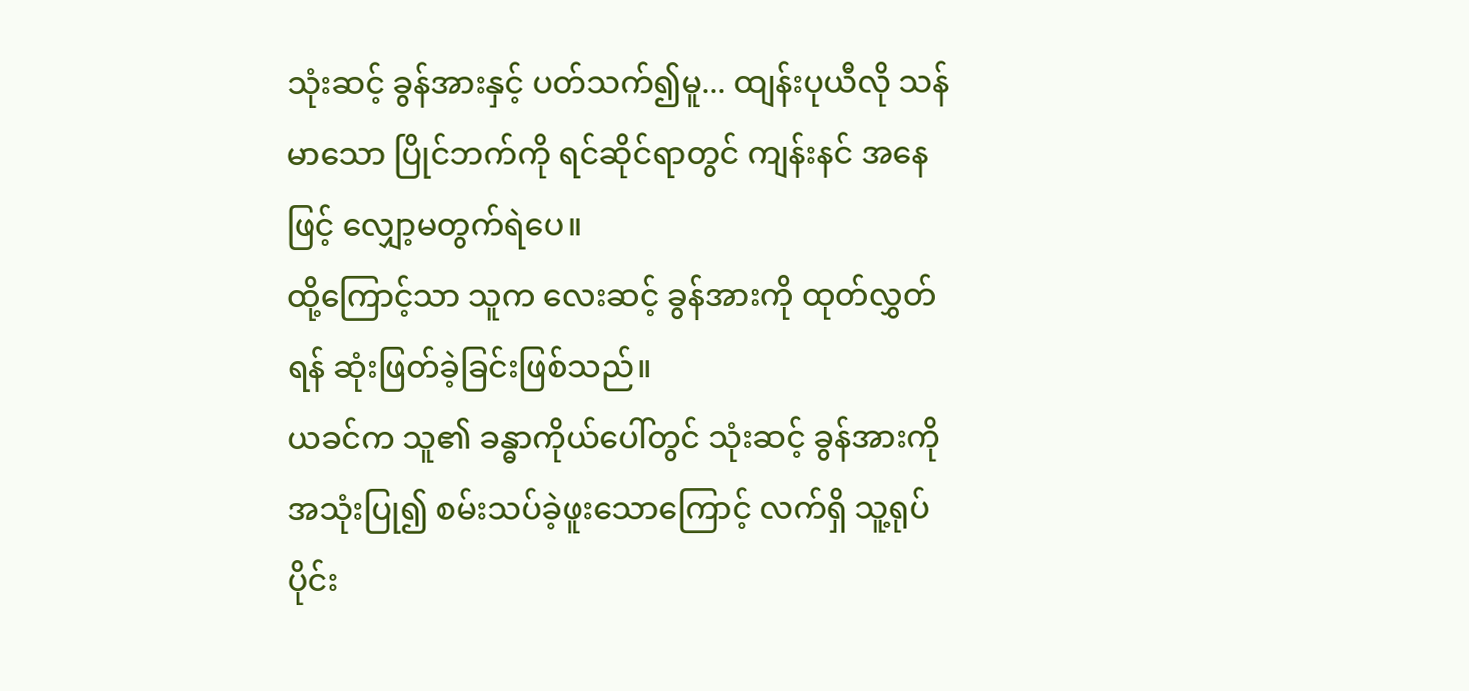သုံးဆင့် ခွန်အားနှင့် ပတ်သက်၍မူ... ထျန်းပုယီလို သန်မာသော ပြိုင်ဘက်ကို ရင်ဆိုင်ရာတွင် ကျန်းနင် အနေဖြင့် လျှော့မတွက်ရဲပေ။
ထို့ကြောင့်သာ သူက လေးဆင့် ခွန်အားကို ထုတ်လွှတ်ရန် ဆုံးဖြတ်ခဲ့ခြင်းဖြစ်သည်။
ယခင်က သူ၏ ခန္ဓာကိုယ်ပေါ်တွင် သုံးဆင့် ခွန်အားကို အသုံးပြု၍ စမ်းသပ်ခဲ့ဖူးသောကြောင့် လက်ရှိ သူ့ရုပ်ပိုင်း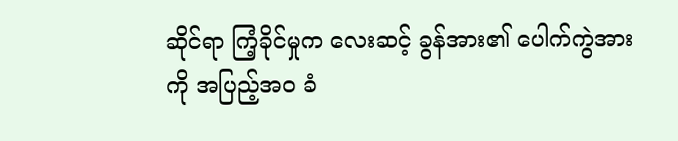ဆိုင်ရာ ကြံ့ခိုင်မှုက လေးဆင့် ခွန်အား၏ ပေါက်ကွဲအားကို အပြည့်အဝ ခံ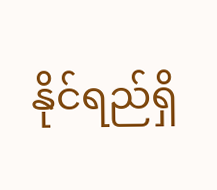နိုင်ရည်ရှိ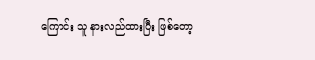ကြောင်း သူ နားလည်ထားပြီး ဖြစ်တော့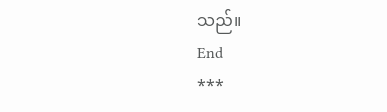သည်။
End
***